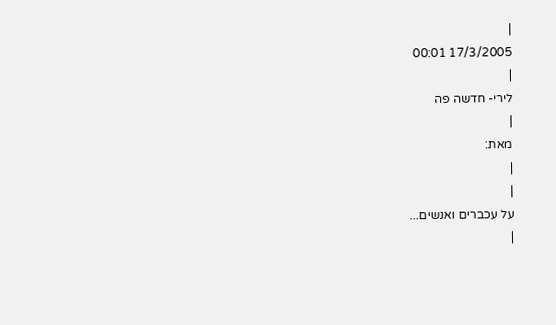|
17/3/2005 00:01
|
לירי- חדשה פה
|
מאת:
|
|
על עכברים ואנשים...
|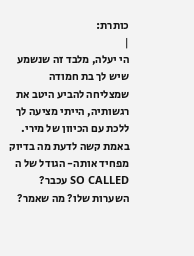כותרת:
|
הי יעלה, מלבד זה שנשמע שיש לך בת חמודה שמצליחה להביע היטב את רגשותיה, הייתי מציעה לך ללכת עם הכיוון של מירי. באמת קשה לדעת מה בדיוק מפחיד אותה- הגודל של ה SO CALLED עכבר? השערות שלו? מה שאמר?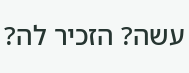עשה? הזכיר לה?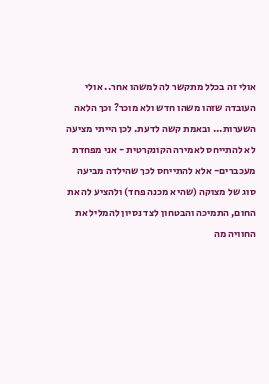אולי זה בכלל מתקשר לה למשהו אחר.. אולי העובדה שזהו משהו חדש ולא מוכר? וכך הלאה השערות... ובאמת קשה לדעת. לכן הייתי מציעה לא להתייחס לאמירה הקונקרטית - אני מפחדת מעכברים- אלא להתייחס לכך שהילדה מביעה סוג של מצוקה (שהיא מכנה פחד) ולהציע לה את החום, התמיכה והבטחון לצד נסיון להמליל את החוויה מה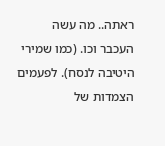ראתה.. מה עשה העכבר וכו. (כמו שמירי היטיבה לנסח). לפעמים הצמדות של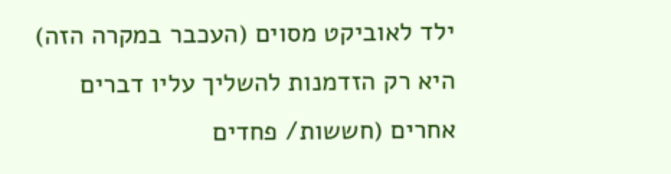ילד לאוביקט מסוים (העכבר במקרה הזה) היא רק הזדמנות להשליך עליו דברים אחרים (חששות/ פחדים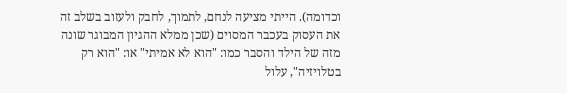וכדומה). הייתי מציעה לנחם, לתמוך, לחבק ולעזוב בשלב זה את העסוק בעכבר המסוים (שכן ממלא ההגיון המבוגר שונה מזה של הילד והסבר כמו: "הוא לא אמיתי" או: "הוא רק בטלויזיה", עלול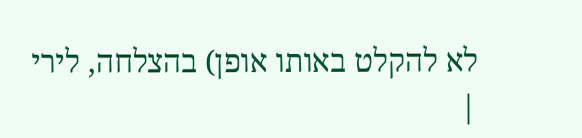לא להקלט באותו אופן) בהצלחה, לירי
|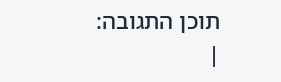תוכן התגובה:
|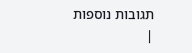תגובות נוספות
|